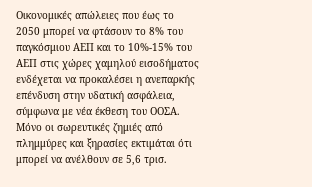Οικονομικές απώλειες που έως το 2050 μπορεί να φτάσουν το 8% του παγκόσμιου ΑΕΠ και το 10%-15% του ΑΕΠ στις χώρες χαμηλού εισοδήματος ενδέχεται να προκαλέσει η ανεπαρκής επένδυση στην υδατική ασφάλεια, σύμφωνα με νέα έκθεση του ΟΟΣΑ. Μόνο οι σωρευτικές ζημιές από πλημμύρες και ξηρασίες εκτιμάται ότι μπορεί να ανέλθουν σε 5,6 τρισ.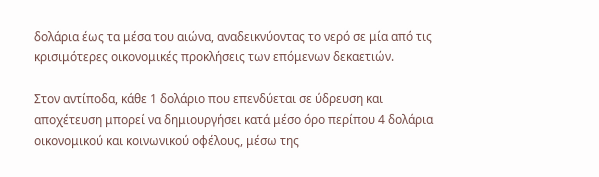δολάρια έως τα μέσα του αιώνα, αναδεικνύοντας το νερό σε μία από τις κρισιμότερες οικονομικές προκλήσεις των επόμενων δεκαετιών.

Στον αντίποδα, κάθε 1 δολάριο που επενδύεται σε ύδρευση και αποχέτευση μπορεί να δημιουργήσει κατά μέσο όρο περίπου 4 δολάρια οικονομικού και κοινωνικού οφέλους, μέσω της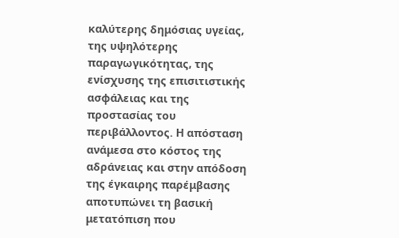καλύτερης δημόσιας υγείας, της υψηλότερης παραγωγικότητας, της ενίσχυσης της επισιτιστικής ασφάλειας και της προστασίας του περιβάλλοντος. Η απόσταση ανάμεσα στο κόστος της αδράνειας και στην απόδοση της έγκαιρης παρέμβασης αποτυπώνει τη βασική μετατόπιση που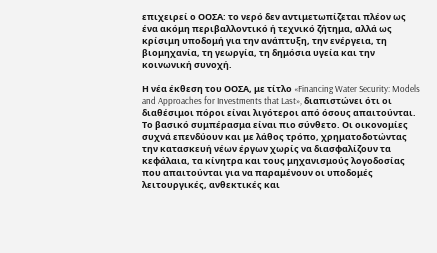επιχειρεί ο ΟΟΣΑ: το νερό δεν αντιμετωπίζεται πλέον ως ένα ακόμη περιβαλλοντικό ή τεχνικό ζήτημα, αλλά ως κρίσιμη υποδομή για την ανάπτυξη, την ενέργεια, τη βιομηχανία, τη γεωργία, τη δημόσια υγεία και την κοινωνική συνοχή.

Η νέα έκθεση του ΟΟΣΑ, με τίτλο «Financing Water Security: Models and Approaches for Investments that Last», διαπιστώνει ότι οι διαθέσιμοι πόροι είναι λιγότεροι από όσους απαιτούνται. Το βασικό συμπέρασμα είναι πιο σύνθετο. Οι οικονομίες συχνά επενδύουν και με λάθος τρόπο, χρηματοδοτώντας την κατασκευή νέων έργων χωρίς να διασφαλίζουν τα κεφάλαια, τα κίνητρα και τους μηχανισμούς λογοδοσίας που απαιτούνται για να παραμένουν οι υποδομές λειτουργικές, ανθεκτικές και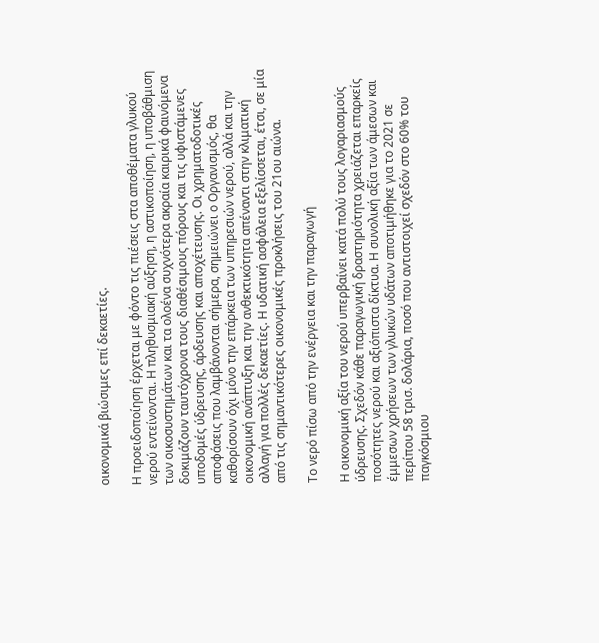οικονομικά βιώσιμες επί δεκαετίες.

Η προειδοποίηση έρχεται με φόντο τις πιέσεις στα αποθέματα γλυκού νερού εντείνονται. Η πληθυσμιακή αύξηση, η αστικοποίηση, η υποβάθμιση των οικοσυστημάτων και τα ολοένα συχνότερα ακραία καιρικά φαινόμενα δοκιμάζουν ταυτόχρονα τους διαθέσιμους πόρους και τις υφιστάμενες υποδομές ύδρευσης, άρδευσης και αποχέτευσης. Οι χρηματοδοτικές αποφάσεις που λαμβάνονται σήμερα, σημειώνει ο Οργανισμός, θα καθορίσουν όχι μόνο την επάρκεια των υπηρεσιών νερού, αλλά και την οικονομική ανάπτυξη και την ανθεκτικότητα απέναντι στην κλιματική αλλαγή για πολλές δεκαετίες. Η υδατική ασφάλεια εξελίσσεται, έτσι, σε μία από τις σημαντικότερες οικονομικές προκλήσεις του 21ου αιώνα.

Το νερό πίσω από την ενέργεια και την παραγωγή

Η οικονομική αξία του νερού υπερβαίνει κατά πολύ τους λογαριασμούς ύδρευσης. Σχεδόν κάθε παραγωγική δραστηριότητα χρειάζεται επαρκείς ποσότητες νερού και αξιόπιστα δίκτυα. Η συνολική αξία των άμεσων και έμμεσων χρήσεων των γλυκών υδάτων αποτιμήθηκε για το 2021 σε περίπου 58 τρισ. δολάρια, ποσό που αντιστοιχεί σχεδόν στο 60% του παγκόσμιου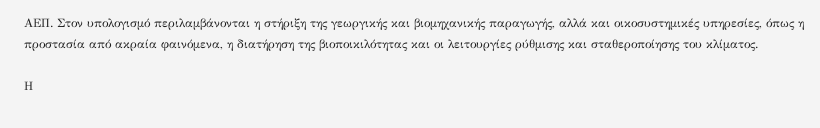ΑΕΠ. Στον υπολογισμό περιλαμβάνονται η στήριξη της γεωργικής και βιομηχανικής παραγωγής, αλλά και οικοσυστημικές υπηρεσίες, όπως η προστασία από ακραία φαινόμενα, η διατήρηση της βιοποικιλότητας και οι λειτουργίες ρύθμισης και σταθεροποίησης του κλίματος.

Η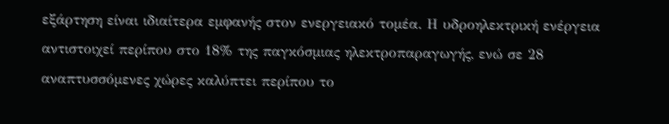εξάρτηση είναι ιδιαίτερα εμφανής στον ενεργειακό τομέα. Η υδροηλεκτρική ενέργεια αντιστοιχεί περίπου στο 18% της παγκόσμιας ηλεκτροπαραγωγής, ενώ σε 28 αναπτυσσόμενες χώρες καλύπτει περίπου το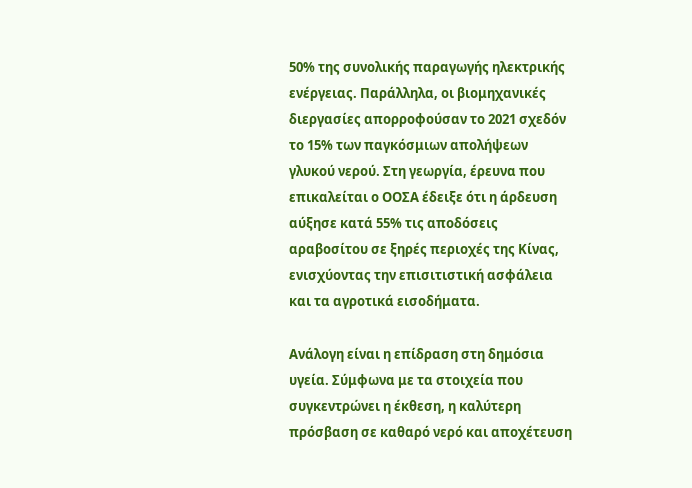50% της συνολικής παραγωγής ηλεκτρικής ενέργειας. Παράλληλα, οι βιομηχανικές διεργασίες απορροφούσαν το 2021 σχεδόν το 15% των παγκόσμιων απολήψεων γλυκού νερού. Στη γεωργία, έρευνα που επικαλείται ο ΟΟΣΑ έδειξε ότι η άρδευση αύξησε κατά 55% τις αποδόσεις αραβοσίτου σε ξηρές περιοχές της Κίνας, ενισχύοντας την επισιτιστική ασφάλεια και τα αγροτικά εισοδήματα.

Ανάλογη είναι η επίδραση στη δημόσια υγεία. Σύμφωνα με τα στοιχεία που συγκεντρώνει η έκθεση, η καλύτερη πρόσβαση σε καθαρό νερό και αποχέτευση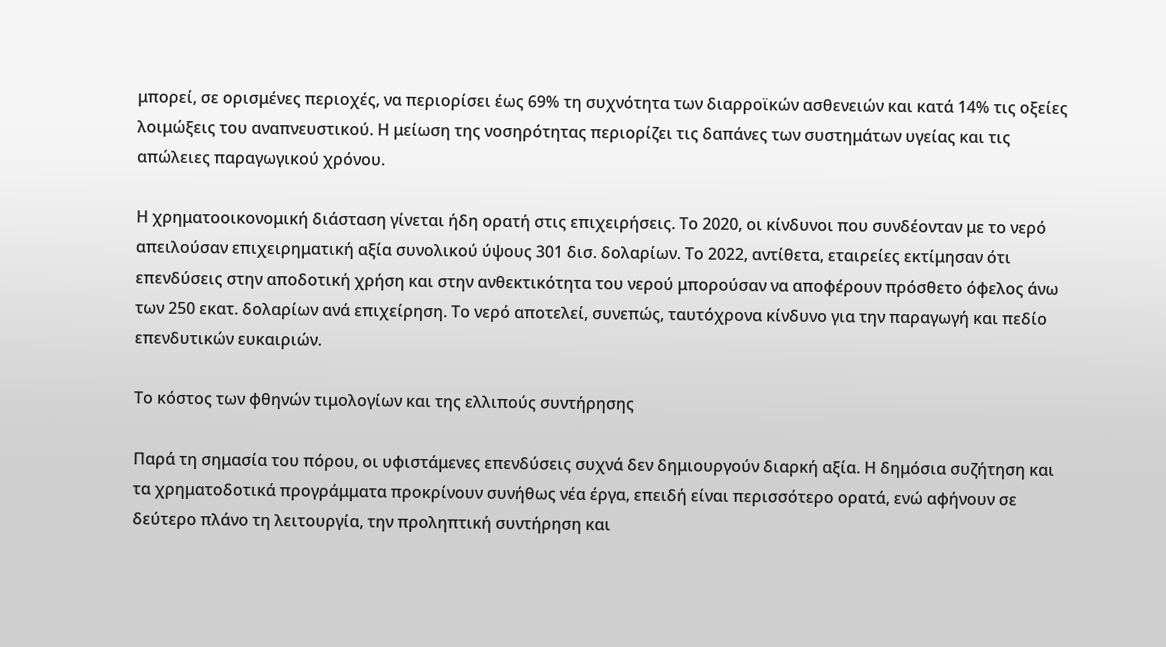μπορεί, σε ορισμένες περιοχές, να περιορίσει έως 69% τη συχνότητα των διαρροϊκών ασθενειών και κατά 14% τις οξείες λοιμώξεις του αναπνευστικού. Η μείωση της νοσηρότητας περιορίζει τις δαπάνες των συστημάτων υγείας και τις απώλειες παραγωγικού χρόνου.

Η χρηματοοικονομική διάσταση γίνεται ήδη ορατή στις επιχειρήσεις. Το 2020, οι κίνδυνοι που συνδέονταν με το νερό απειλούσαν επιχειρηματική αξία συνολικού ύψους 301 δισ. δολαρίων. Το 2022, αντίθετα, εταιρείες εκτίμησαν ότι επενδύσεις στην αποδοτική χρήση και στην ανθεκτικότητα του νερού μπορούσαν να αποφέρουν πρόσθετο όφελος άνω των 250 εκατ. δολαρίων ανά επιχείρηση. Το νερό αποτελεί, συνεπώς, ταυτόχρονα κίνδυνο για την παραγωγή και πεδίο επενδυτικών ευκαιριών.

Το κόστος των φθηνών τιμολογίων και της ελλιπούς συντήρησης

Παρά τη σημασία του πόρου, οι υφιστάμενες επενδύσεις συχνά δεν δημιουργούν διαρκή αξία. Η δημόσια συζήτηση και τα χρηματοδοτικά προγράμματα προκρίνουν συνήθως νέα έργα, επειδή είναι περισσότερο ορατά, ενώ αφήνουν σε δεύτερο πλάνο τη λειτουργία, την προληπτική συντήρηση και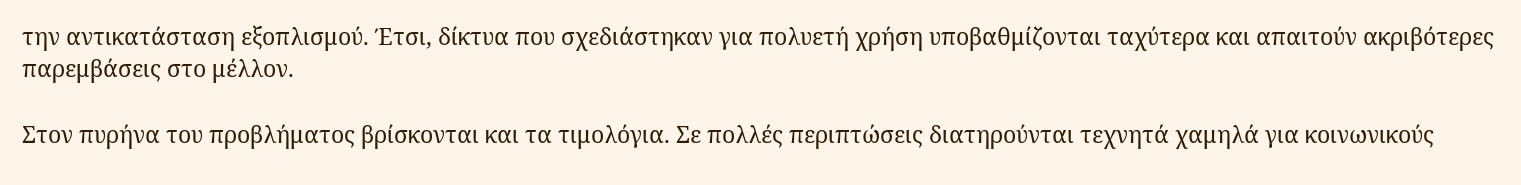την αντικατάσταση εξοπλισμού. Έτσι, δίκτυα που σχεδιάστηκαν για πολυετή χρήση υποβαθμίζονται ταχύτερα και απαιτούν ακριβότερες παρεμβάσεις στο μέλλον.

Στον πυρήνα του προβλήματος βρίσκονται και τα τιμολόγια. Σε πολλές περιπτώσεις διατηρούνται τεχνητά χαμηλά για κοινωνικούς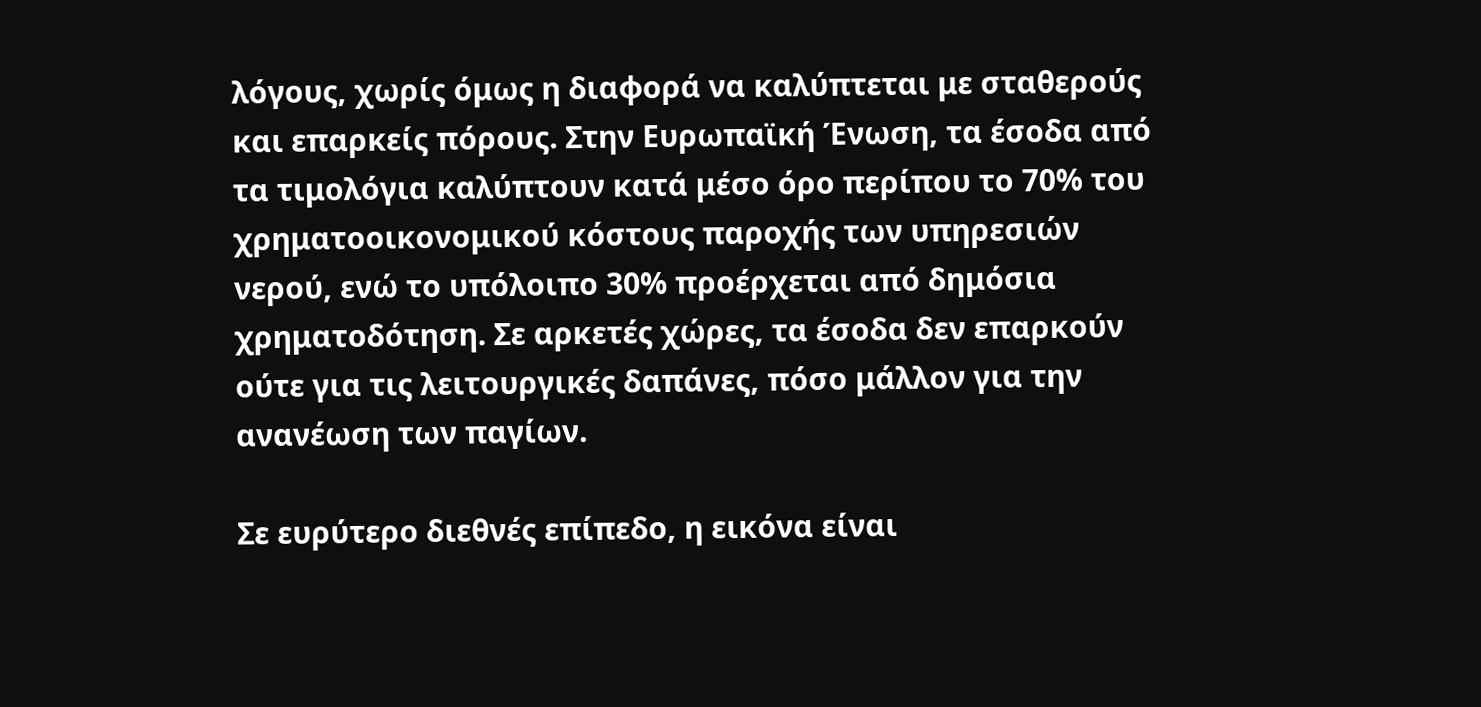λόγους, χωρίς όμως η διαφορά να καλύπτεται με σταθερούς και επαρκείς πόρους. Στην Ευρωπαϊκή Ένωση, τα έσοδα από τα τιμολόγια καλύπτουν κατά μέσο όρο περίπου το 70% του χρηματοοικονομικού κόστους παροχής των υπηρεσιών νερού, ενώ το υπόλοιπο 30% προέρχεται από δημόσια χρηματοδότηση. Σε αρκετές χώρες, τα έσοδα δεν επαρκούν ούτε για τις λειτουργικές δαπάνες, πόσο μάλλον για την ανανέωση των παγίων.

Σε ευρύτερο διεθνές επίπεδο, η εικόνα είναι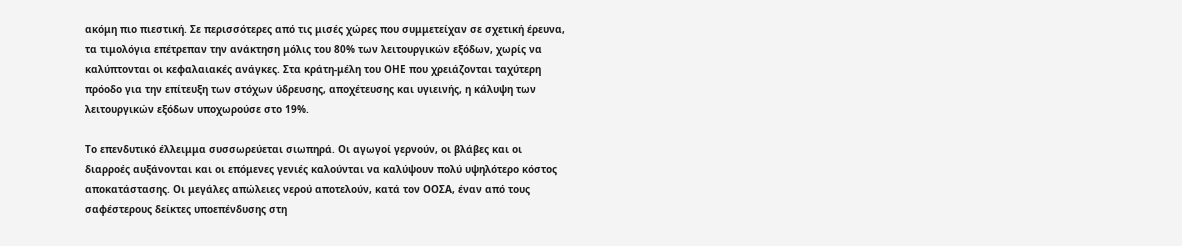ακόμη πιο πιεστική. Σε περισσότερες από τις μισές χώρες που συμμετείχαν σε σχετική έρευνα, τα τιμολόγια επέτρεπαν την ανάκτηση μόλις του 80% των λειτουργικών εξόδων, χωρίς να καλύπτονται οι κεφαλαιακές ανάγκες. Στα κράτη-μέλη του ΟΗΕ που χρειάζονται ταχύτερη πρόοδο για την επίτευξη των στόχων ύδρευσης, αποχέτευσης και υγιεινής, η κάλυψη των λειτουργικών εξόδων υποχωρούσε στο 19%.

Το επενδυτικό έλλειμμα συσσωρεύεται σιωπηρά. Οι αγωγοί γερνούν, οι βλάβες και οι διαρροές αυξάνονται και οι επόμενες γενιές καλούνται να καλύψουν πολύ υψηλότερο κόστος αποκατάστασης. Οι μεγάλες απώλειες νερού αποτελούν, κατά τον ΟΟΣΑ, έναν από τους σαφέστερους δείκτες υποεπένδυσης στη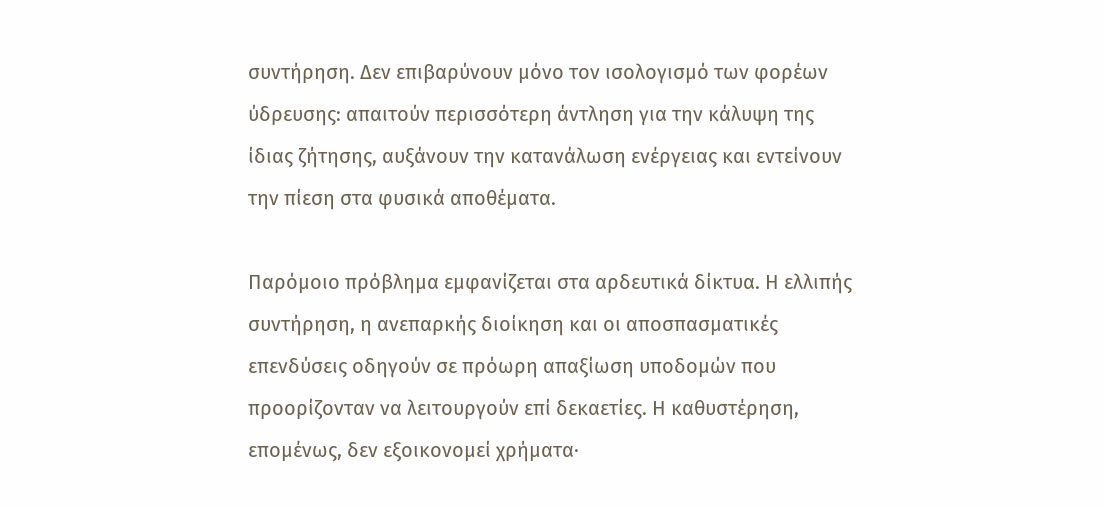συντήρηση. Δεν επιβαρύνουν μόνο τον ισολογισμό των φορέων ύδρευσης: απαιτούν περισσότερη άντληση για την κάλυψη της ίδιας ζήτησης, αυξάνουν την κατανάλωση ενέργειας και εντείνουν την πίεση στα φυσικά αποθέματα.

Παρόμοιο πρόβλημα εμφανίζεται στα αρδευτικά δίκτυα. Η ελλιπής συντήρηση, η ανεπαρκής διοίκηση και οι αποσπασματικές επενδύσεις οδηγούν σε πρόωρη απαξίωση υποδομών που προορίζονταν να λειτουργούν επί δεκαετίες. Η καθυστέρηση, επομένως, δεν εξοικονομεί χρήματα·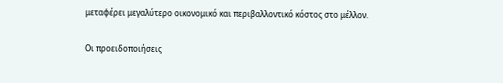μεταφέρει μεγαλύτερο οικονομικό και περιβαλλοντικό κόστος στο μέλλον.

Οι προειδοποιήσεις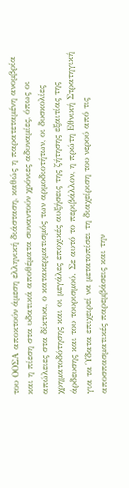του ΟΟΣΑ αποκτούν άμεση ελληνική διάσταση, καθώς η παρατεταμένη ανομβρία και η πίεση στα υδατικά αποθέματα συναντούν χρόνιες αδυναμίες, όπως οι απώλειες στα δίκτυα, ο κατακερματισμός των αρμοδιοτήτων, οι δυσκολίες χρηματοδότησης και οι μεγάλες εποχικές αυξήσεις της ζήτησης εξαιτίας της άρδευσης και του τουρισμού. Σε αυτό το περιβάλλον, η πρώτη Εθνική Στρατηγική για τα Ύδατα επιχειρεί να μετατοπίσει τη διαχείριση του νερού από τις αποσπασματικές παρεμβάσεις και την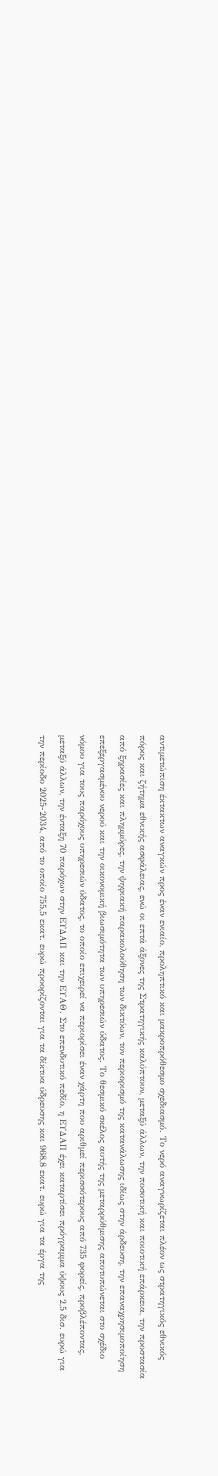αντιμετώπιση έκτακτων αναγκών προς έναν ενιαίο, προληπτικό και μακροπρόθεσμο σχεδιασμό. Το νερό αναγνωρίζεται πλέον ως στρατηγικός εθνικός πόρος και ζήτημα εθνικής ασφάλειας, ενώ οι επτά άξονες της Στρατηγικής καλύπτουν, μεταξύ άλλων, την ποσοτική και ποιοτική επάρκεια, την προστασία από ξηρασίες και πλημμύρες, την ψηφιακή παρακολούθηση των δικτύων, τον περιορισμό της κατανάλωσης ιδίως στην άρδευση, την επαναχρησιμοποίηση επεξεργασμένου νερού και την οικονομική βιωσιμότητα των υπηρεσιών ύδατος. Το θεσμικό σκέλος αυτής της μεταρρύθμισης αποτυπώνεται στο σχέδιο νόμου για τους παρόχους υπηρεσιών ύδατος, το οποίο επιχειρεί να περιορίσει έναν χάρτη που αριθμεί περισσότερους από 735 φορείς, προβλέποντας, μεταξύ άλλων, την ένταξη 70 παρόχων στην ΕΥΔΑΠ και την ΕΥΑΘ. Στο επενδυτικό πεδίο, η ΕΥΔΑΠ έχει καταρτίσει πρόγραμμα ύψους 2,5 δισ. ευρώ για την περίοδο 2025-2034, από το οποίο 755,5 εκατ. ευρώ προορίζονται για τα δίκτυα ύδρευσης και 968,8 εκατ. ευρώ για τα έργα της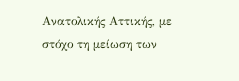Ανατολικής Αττικής, με στόχο τη μείωση των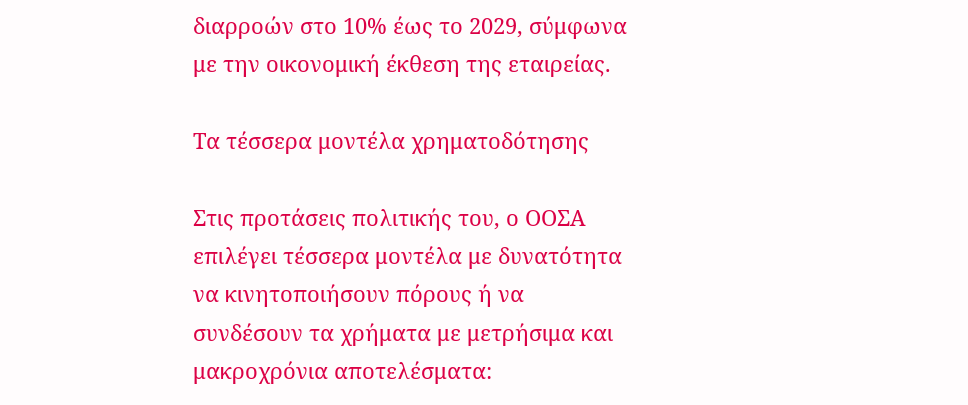διαρροών στο 10% έως το 2029, σύμφωνα με την οικονομική έκθεση της εταιρείας.

Τα τέσσερα μοντέλα χρηματοδότησης

Στις προτάσεις πολιτικής του, ο ΟΟΣΑ επιλέγει τέσσερα μοντέλα με δυνατότητα να κινητοποιήσουν πόρους ή να συνδέσουν τα χρήματα με μετρήσιμα και μακροχρόνια αποτελέσματα: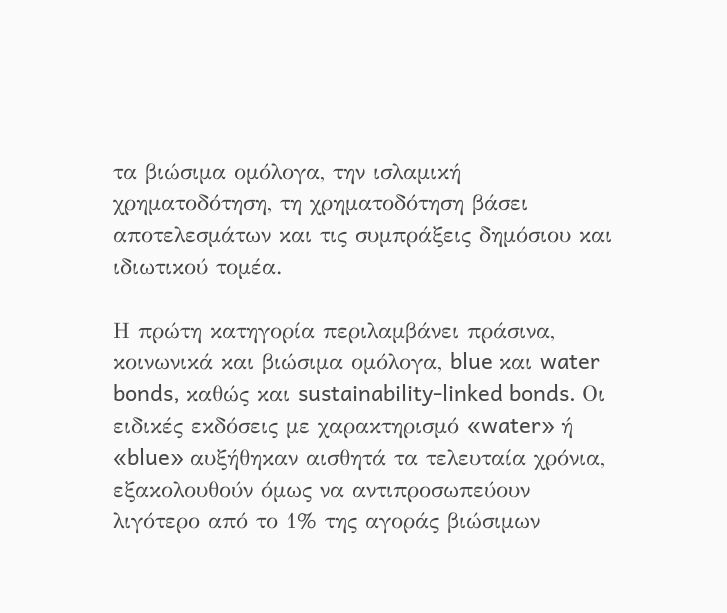τα βιώσιμα ομόλογα, την ισλαμική χρηματοδότηση, τη χρηματοδότηση βάσει αποτελεσμάτων και τις συμπράξεις δημόσιου και ιδιωτικού τομέα.

Η πρώτη κατηγορία περιλαμβάνει πράσινα, κοινωνικά και βιώσιμα ομόλογα, blue και water bonds, καθώς και sustainability-linked bonds. Οι ειδικές εκδόσεις με χαρακτηρισμό «water» ή «blue» αυξήθηκαν αισθητά τα τελευταία χρόνια, εξακολουθούν όμως να αντιπροσωπεύουν λιγότερο από το 1% της αγοράς βιώσιμων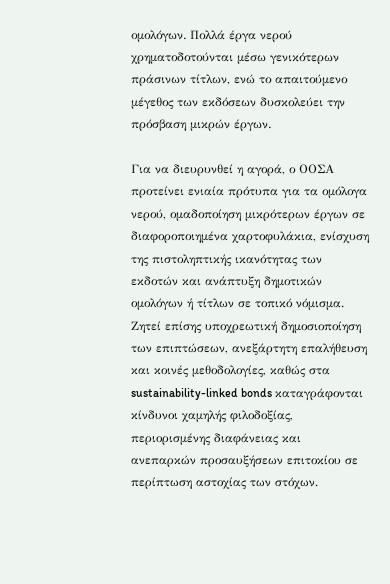ομολόγων. Πολλά έργα νερού χρηματοδοτούνται μέσω γενικότερων πράσινων τίτλων, ενώ το απαιτούμενο μέγεθος των εκδόσεων δυσκολεύει την πρόσβαση μικρών έργων.

Για να διευρυνθεί η αγορά, ο ΟΟΣΑ προτείνει ενιαία πρότυπα για τα ομόλογα νερού, ομαδοποίηση μικρότερων έργων σε διαφοροποιημένα χαρτοφυλάκια, ενίσχυση της πιστοληπτικής ικανότητας των εκδοτών και ανάπτυξη δημοτικών ομολόγων ή τίτλων σε τοπικό νόμισμα. Ζητεί επίσης υποχρεωτική δημοσιοποίηση των επιπτώσεων, ανεξάρτητη επαλήθευση και κοινές μεθοδολογίες, καθώς στα sustainability-linked bonds καταγράφονται κίνδυνοι χαμηλής φιλοδοξίας, περιορισμένης διαφάνειας και ανεπαρκών προσαυξήσεων επιτοκίου σε περίπτωση αστοχίας των στόχων.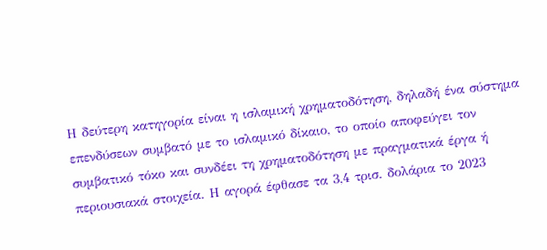Η δεύτερη κατηγορία είναι η ισλαμική χρηματοδότηση, δηλαδή ένα σύστημα επενδύσεων συμβατό με το ισλαμικό δίκαιο, το οποίο αποφεύγει τον συμβατικό τόκο και συνδέει τη χρηματοδότηση με πραγματικά έργα ή περιουσιακά στοιχεία. Η αγορά έφθασε τα 3,4 τρισ. δολάρια το 2023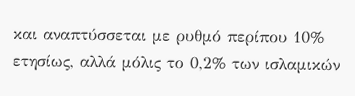και αναπτύσσεται με ρυθμό περίπου 10% ετησίως, αλλά μόλις το 0,2% των ισλαμικών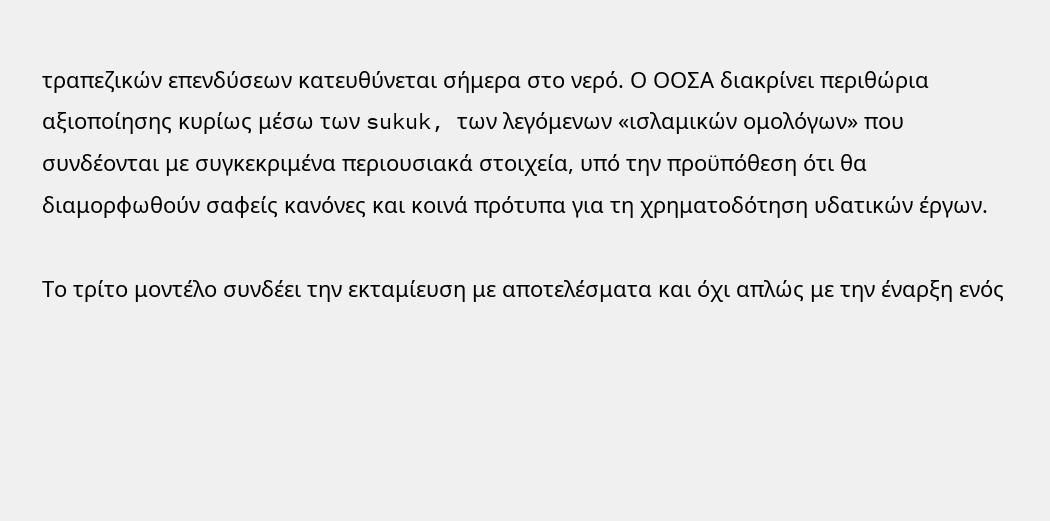τραπεζικών επενδύσεων κατευθύνεται σήμερα στο νερό. Ο ΟΟΣΑ διακρίνει περιθώρια αξιοποίησης κυρίως μέσω των sukuk, των λεγόμενων «ισλαμικών ομολόγων» που συνδέονται με συγκεκριμένα περιουσιακά στοιχεία, υπό την προϋπόθεση ότι θα διαμορφωθούν σαφείς κανόνες και κοινά πρότυπα για τη χρηματοδότηση υδατικών έργων.

Το τρίτο μοντέλο συνδέει την εκταμίευση με αποτελέσματα και όχι απλώς με την έναρξη ενός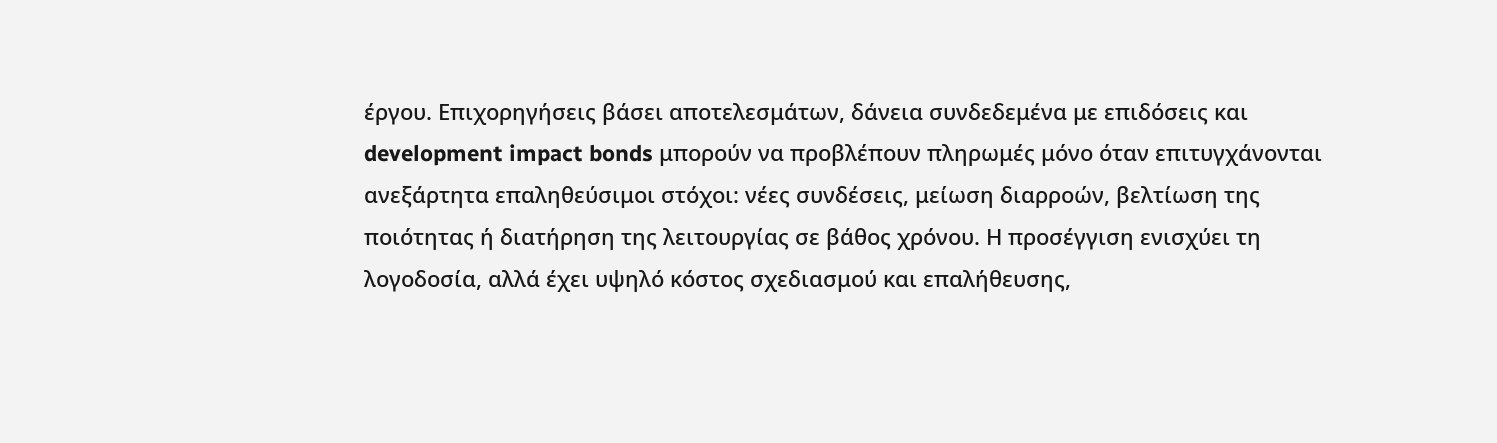έργου. Επιχορηγήσεις βάσει αποτελεσμάτων, δάνεια συνδεδεμένα με επιδόσεις και development impact bonds μπορούν να προβλέπουν πληρωμές μόνο όταν επιτυγχάνονται ανεξάρτητα επαληθεύσιμοι στόχοι: νέες συνδέσεις, μείωση διαρροών, βελτίωση της ποιότητας ή διατήρηση της λειτουργίας σε βάθος χρόνου. Η προσέγγιση ενισχύει τη λογοδοσία, αλλά έχει υψηλό κόστος σχεδιασμού και επαλήθευσης,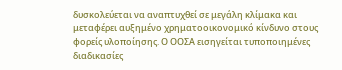δυσκολεύεται να αναπτυχθεί σε μεγάλη κλίμακα και μεταφέρει αυξημένο χρηματοοικονομικό κίνδυνο στους φορείς υλοποίησης. Ο ΟΟΣΑ εισηγείται τυποποιημένες διαδικασίες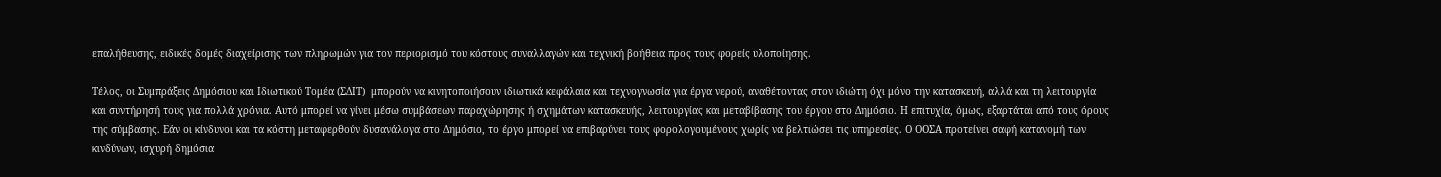επαλήθευσης, ειδικές δομές διαχείρισης των πληρωμών για τον περιορισμό του κόστους συναλλαγών και τεχνική βοήθεια προς τους φορείς υλοποίησης.

Τέλος, οι Συμπράξεις Δημόσιου και Ιδιωτικού Τομέα (ΣΔΙΤ)  μπορούν να κινητοποιήσουν ιδιωτικά κεφάλαια και τεχνογνωσία για έργα νερού, αναθέτοντας στον ιδιώτη όχι μόνο την κατασκευή, αλλά και τη λειτουργία και συντήρησή τους για πολλά χρόνια. Αυτό μπορεί να γίνει μέσω συμβάσεων παραχώρησης ή σχημάτων κατασκευής, λειτουργίας και μεταβίβασης του έργου στο Δημόσιο. Η επιτυχία, όμως, εξαρτάται από τους όρους της σύμβασης. Εάν οι κίνδυνοι και τα κόστη μεταφερθούν δυσανάλογα στο Δημόσιο, το έργο μπορεί να επιβαρύνει τους φορολογουμένους χωρίς να βελτιώσει τις υπηρεσίες. Ο ΟΟΣΑ προτείνει σαφή κατανομή των κινδύνων, ισχυρή δημόσια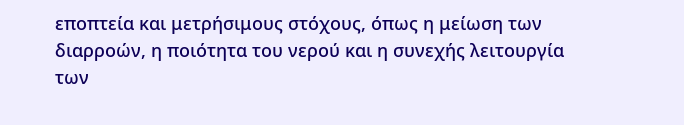εποπτεία και μετρήσιμους στόχους, όπως η μείωση των διαρροών, η ποιότητα του νερού και η συνεχής λειτουργία των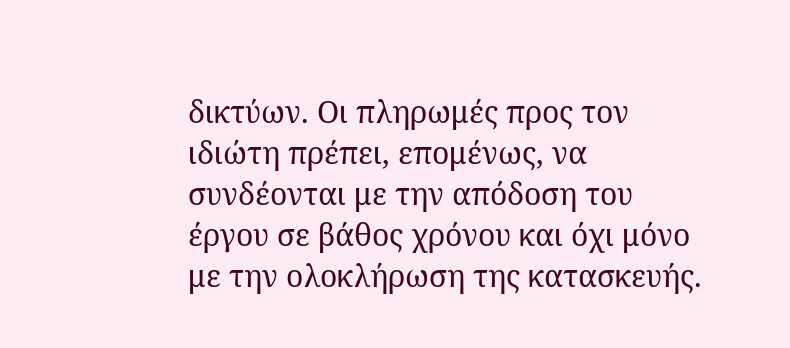δικτύων. Οι πληρωμές προς τον ιδιώτη πρέπει, επομένως, να συνδέονται με την απόδοση του έργου σε βάθος χρόνου και όχι μόνο με την ολοκλήρωση της κατασκευής.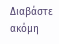Διαβάστε ακόμη